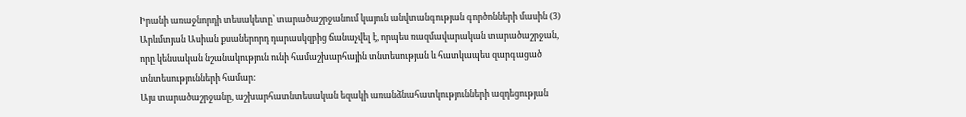Իրանի առաջնորդի տեսակետը՝ տարածաշրջանում կայուն անվտանգության գործոնների մասին (3)
Արևմտյան Ասիան քսաներորդ դարասկզբից ճանաչվել է, որպես ռազմավարական տարածաշրջան, որը կենսական նշանակություն ունի համաշխարհային տնտեսության և հատկապես զարգացած տնտեսությունների համար:
Այս տարածաշրջանը, աշխարհատնտեսական եզակի առանձնահատկությունների ազդեցության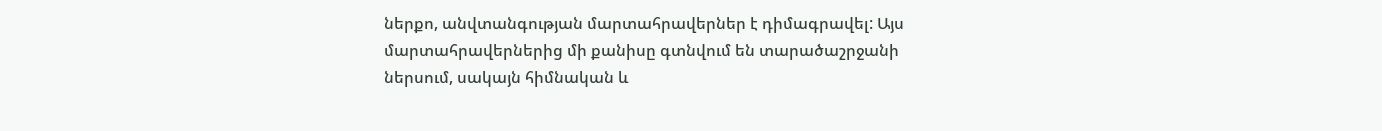ներքո, անվտանգության մարտահրավերներ է դիմագրավել: Այս մարտահրավերներից մի քանիսը գտնվում են տարածաշրջանի ներսում, սակայն հիմնական և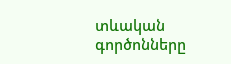տևական գործոնները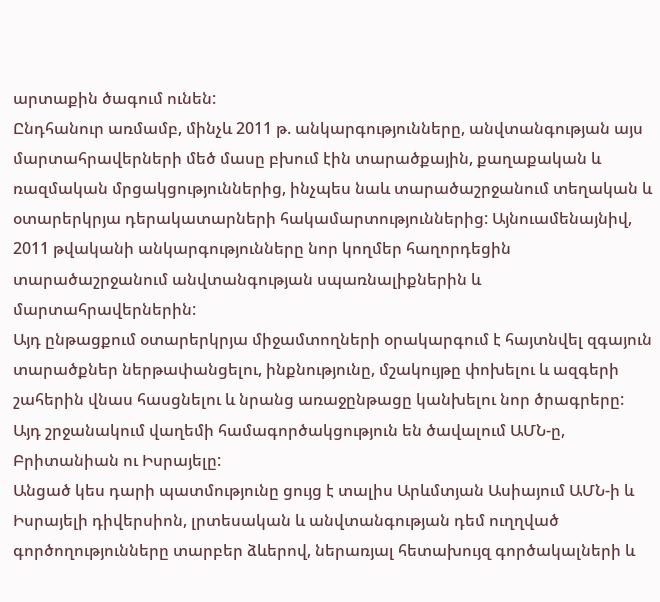արտաքին ծագում ունեն:
Ընդհանուր առմամբ, մինչև 2011 թ. անկարգությունները, անվտանգության այս մարտահրավերների մեծ մասը բխում էին տարածքային, քաղաքական և ռազմական մրցակցություններից, ինչպես նաև տարածաշրջանում տեղական և օտարերկրյա դերակատարների հակամարտություններից: Այնուամենայնիվ, 2011 թվականի անկարգությունները նոր կողմեր հաղորդեցին տարածաշրջանում անվտանգության սպառնալիքներին և մարտահրավերներին:
Այդ ընթացքում օտարերկրյա միջամտողների օրակարգում է հայտնվել զգայուն տարածքներ ներթափանցելու, ինքնությունը, մշակույթը փոխելու և ազգերի շահերին վնաս հասցնելու և նրանց առաջընթացը կանխելու նոր ծրագրերը:
Այդ շրջանակում վաղեմի համագործակցություն են ծավալում ԱՄՆ-ը, Բրիտանիան ու Իսրայելը:
Անցած կես դարի պատմությունը ցույց է տալիս Արևմտյան Ասիայում ԱՄՆ-ի և Իսրայելի դիվերսիոն, լրտեսական և անվտանգության դեմ ուղղված գործողությունները տարբեր ձևերով, ներառյալ հետախույզ գործակալների և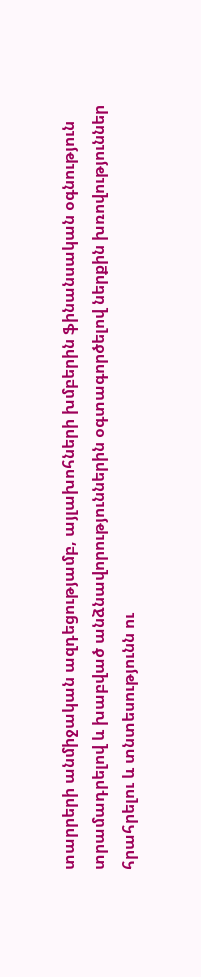տարրերի անմիջական ազդեցությամբ, այլախոհների խմբերին ֆինանսական օգնություն տրամադրելով և խաբված անձնավորություններին օգտագործելով ներքին խռովություններ հրահրելու և տնտեսությունն ու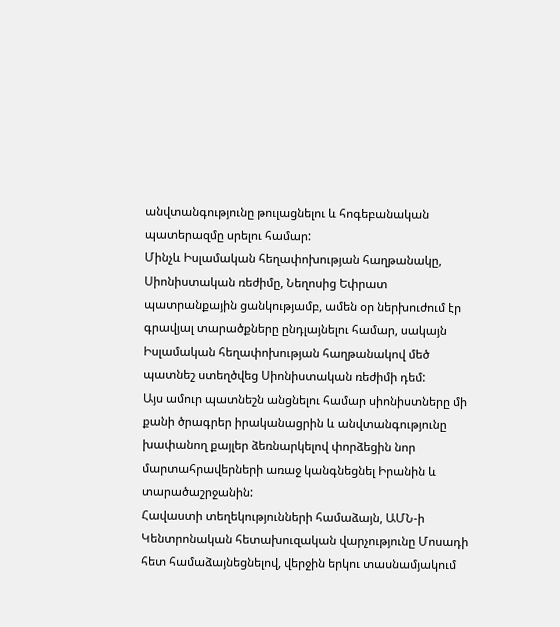անվտանգությունը թուլացնելու և հոգեբանական պատերազմը սրելու համար:
Մինչև Իսլամական հեղափոխության հաղթանակը, Սիոնիստական ռեժիմը, Նեղոսից Եփրատ պատրանքային ցանկությամբ, ամեն օր ներխուժում էր գրավյալ տարածքները ընդլայնելու համար, սակայն Իսլամական հեղափոխության հաղթանակով մեծ պատնեշ ստեղծվեց Սիոնիստական ռեժիմի դեմ:
Այս ամուր պատնեշն անցնելու համար սիոնիստները մի քանի ծրագրեր իրականացրին և անվտանգությունը խափանող քայլեր ձեռնարկելով փորձեցին նոր մարտահրավերների առաջ կանգնեցնել Իրանին և տարածաշրջանին:
Հավաստի տեղեկությունների համաձայն, ԱՄՆ-ի Կենտրոնական հետախուզական վարչությունը Մոսադի հետ համաձայնեցնելով, վերջին երկու տասնամյակում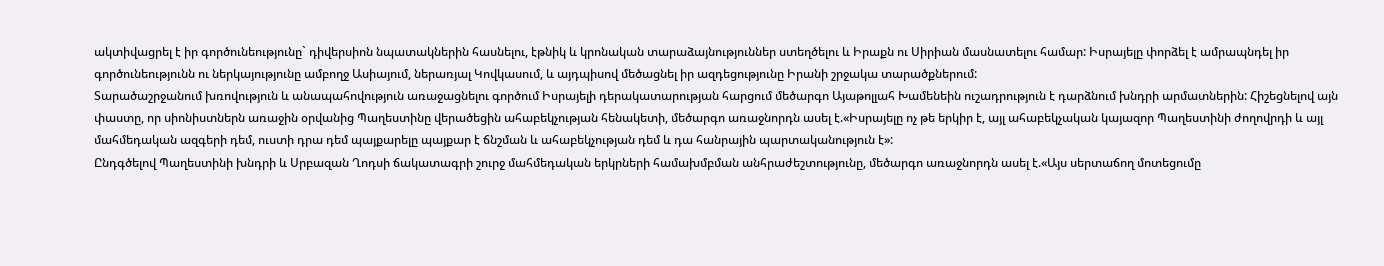ակտիվացրել է իր գործունեությունը` դիվերսիոն նպատակներին հասնելու, էթնիկ և կրոնական տարաձայնություններ ստեղծելու և Իրաքն ու Սիրիան մասնատելու համար: Իսրայելը փորձել է ամրապնդել իր գործունեությունն ու ներկայությունը ամբողջ Ասիայում, ներառյալ Կովկասում, և այդպիսով մեծացնել իր ազդեցությունը Իրանի շրջակա տարածքներում:
Տարածաշրջանում խռովություն և անապահովություն առաջացնելու գործում Իսրայելի դերակատարության հարցում մեծարգո Այաթոլլահ Խամենեին ուշադրություն է դարձնում խնդրի արմատներին: Հիշեցնելով այն փաստը, որ սիոնիստներն առաջին օրվանից Պաղեստինը վերածեցին ահաբեկչության հենակետի, մեծարգո առաջնորդն ասել է.«Իսրայելը ոչ թե երկիր է, այլ ահաբեկչական կայազոր Պաղեստինի ժողովրդի և այլ մահմեդական ազգերի դեմ, ուստի դրա դեմ պայքարելը պայքար է ճնշման և ահաբեկչության դեմ և դա հանրային պարտականություն է»:
Ընդգծելով Պաղեստինի խնդրի և Սրբազան Ղոդսի ճակատագրի շուրջ մահմեդական երկրների համախմբման անհրաժեշտությունը, մեծարգո առաջնորդն ասել է.«Այս սերտաճող մոտեցումը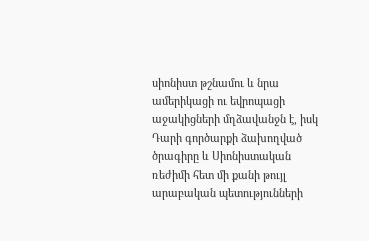սիոնիստ թշնամու և նրա ամերիկացի ու եվրոպացի աջակիցների մղձավանջն է, իսկ Դարի գործարքի ձախողված ծրագիրը և Սիոնիստական ռեժիմի հետ մի քանի թույլ արաբական պետությունների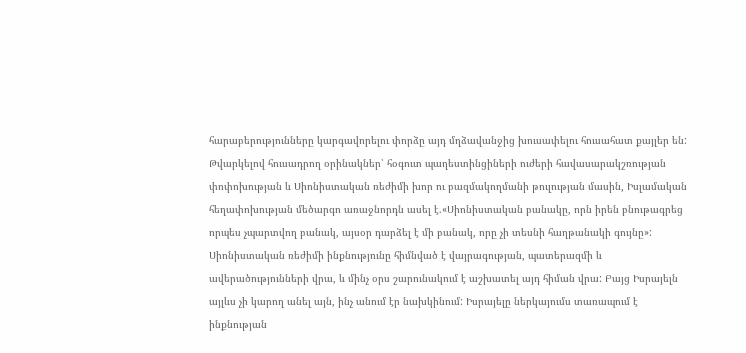հարաբերությունները կարգավորելու փորձը այդ մղձավանջից խուսափելու հուսահատ քայլեր են:
Թվարկելով հուսադրող օրինակներ՝ հօգուտ պաղեստինցիների ուժերի հավասարակշռության փոփոխության և Սիոնիստական ռեժիմի խոր ու բազմակողմանի թուլության մասին, Իսլամական հեղափոխության մեծարգո առաջնորդն ասել է.«Սիոնիստական բանակը, որն իրեն բնութագրեց որպես չպարտվող բանակ, այսօր դարձել է մի բանակ, որը չի տեսնի հաղթանակի գույնը»:
Սիոնիստական ռեժիմի ինքնությունը հիմնված է վայրագության, պատերազմի և ավերածությունների վրա, և մինչ օրս շարունակում է աշխատել այդ հիման վրա: Բայց Իսրայելն այլևս չի կարող անել այն, ինչ անում էր նախկինում: Իսրայելը ներկայումս տառապում է ինքնության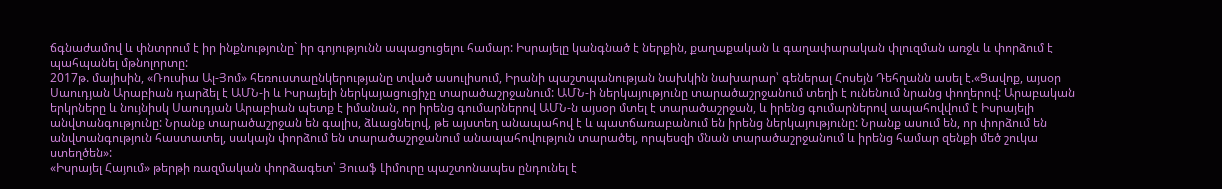ճգնաժամով և փնտրում է իր ինքնությունը` իր գոյությունն ապացուցելու համար: Իսրայելը կանգնած է ներքին, քաղաքական և գաղափարական փլուզման առջև և փորձում է պահպանել մթնոլորտը:
2017թ. մայիսին, «Ռուսիա Ալ-Յոմ» հեռուստաընկերությանը տված ասուլիսում, Իրանի պաշտպանության նախկին նախարար՝ գեներալ Հոսեյն Դեհղանն ասել է.«Ցավոք, այսօր Սաուդյան Արաբիան դարձել է ԱՄՆ-ի և Իսրայելի ներկայացուցիչը տարածաշրջանում: ԱՄՆ-ի ներկայությունը տարածաշրջանում տեղի է ունենում նրանց փողերով: Արաբական երկրները և նույնիսկ Սաուդյան Արաբիան պետք է իմանան, որ իրենց գումարներով ԱՄՆ-ն այսօր մտել է տարածաշրջան, և իրենց գումարներով ապահովվում է Իսրայելի անվտանգությունը: Նրանք տարածաշրջան են գալիս, ձևացնելով, թե այստեղ անապահով է և պատճառաբանում են իրենց ներկայությունը: Նրանք ասում են, որ փորձում են անվտանգություն հաստատել, սակայն փորձում են տարածաշրջանում անապահովություն տարածել, որպեսզի մնան տարածաշրջանում և իրենց համար զենքի մեծ շուկա ստեղծեն»:
«Իսրայել Հայում» թերթի ռազմական փորձագետ՝ Յուաֆ Լիմուրը պաշտոնապես ընդունել է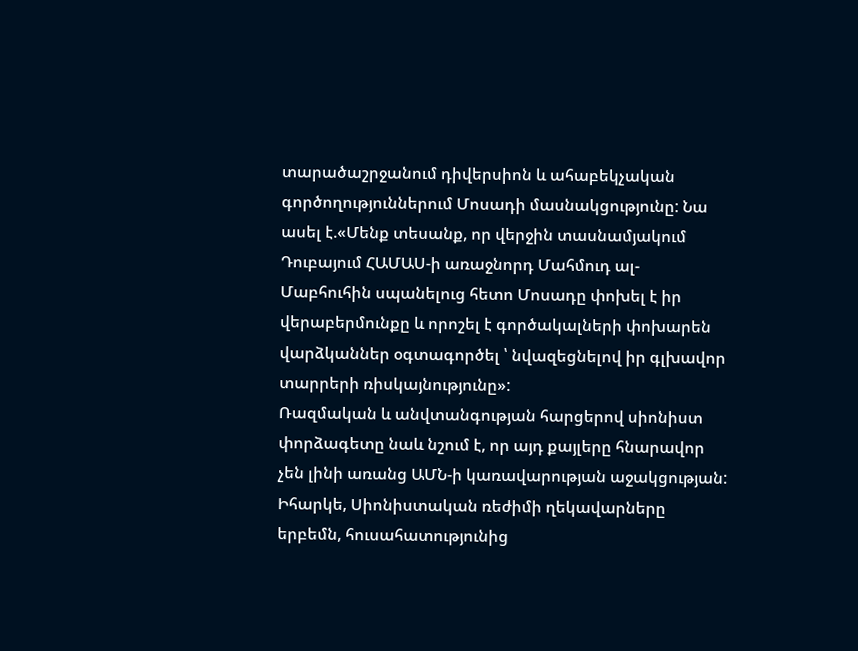տարածաշրջանում դիվերսիոն և ահաբեկչական գործողություններում Մոսադի մասնակցությունը: Նա ասել է.«Մենք տեսանք, որ վերջին տասնամյակում Դուբայում ՀԱՄԱՍ-ի առաջնորդ Մահմուդ ալ-Մաբհուհին սպանելուց հետո Մոսադը փոխել է իր վերաբերմունքը և որոշել է գործակալների փոխարեն վարձկաններ օգտագործել ՝ նվազեցնելով իր գլխավոր տարրերի ռիսկայնությունը»:
Ռազմական և անվտանգության հարցերով սիոնիստ փորձագետը նաև նշում է, որ այդ քայլերը հնարավոր չեն լինի առանց ԱՄՆ-ի կառավարության աջակցության:
Իհարկե, Սիոնիստական ռեժիմի ղեկավարները երբեմն, հուսահատությունից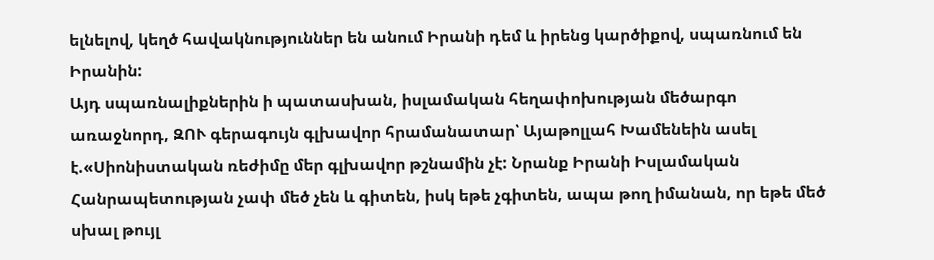ելնելով, կեղծ հավակնություններ են անում Իրանի դեմ և իրենց կարծիքով, սպառնում են Իրանին:
Այդ սպառնալիքներին ի պատասխան, իսլամական հեղափոխության մեծարգո առաջնորդ, ԶՈՒ գերագույն գլխավոր հրամանատար՝ Այաթոլլահ Խամենեին ասել է.«Սիոնիստական ռեժիմը մեր գլխավոր թշնամին չէ: Նրանք Իրանի Իսլամական Հանրապետության չափ մեծ չեն և գիտեն, իսկ եթե չգիտեն, ապա թող իմանան, որ եթե մեծ սխալ թույլ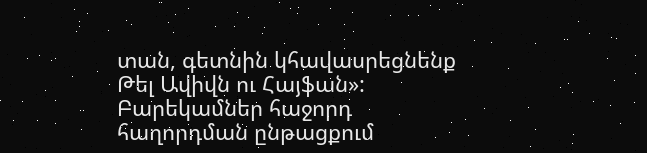տան, գետնին կհավասրեցնենք Թել Ավիվն ու Հայֆան»:
Բարեկամներ հաջորդ հաղորդման ընթացքում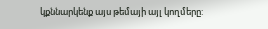կքննարկենք այս թեմայի այլ կողմերը: